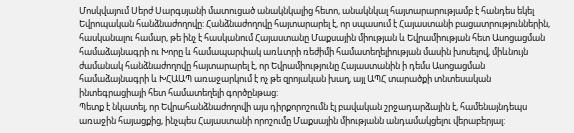Մոսկվայում Սերժ Սարգսյանի մատուցած անակնկալից հետո, անակնկալ հայտարարությամբ է հանդես եկել Եվրոպական հանձնաժողովը: Հանձնաժողովը հայտարարել է, որ սպասում է Հայաստանի բացատրություններին, հասկանալու համար, թե ինչ է հասկանում Հայաստանը Մաքսային միության և Եվրամիության հետ Ասոցացման համաձայնագրի ու Խորը և համապարփակ առևտրի ռեժիմի համատեղելիության մասին խոսելով, միևնույն ժամանակ հանձնաժողովը հայտարարել է, որ Եվրամիությունը Հայաստանին ի դեմս Ասոցացման համաձայնագրի և ԽՀԱԱՊ առաջարկում է ոչ թե զրոյական խաղ, այլ ԱՊՀ տարածքի տնտեսական ինտեգրացիայի հետ համատեղելի գործընթաց:
Պետք է նկատել, որ Եվրահանձնաժողովի այս դիրքորոշումն էլ բավական շրջադարձային է, համենայնդեպս առաջին հայացքից, ինչպես Հայաստանի որոշումը Մաքսային միությանն անդամակցելու վերաբերյալ: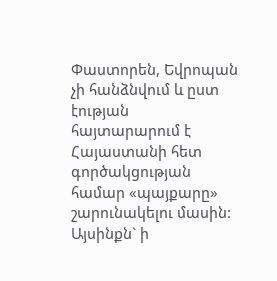Փաստորեն, Եվրոպան չի հանձնվում և ըստ էության հայտարարում է Հայաստանի հետ գործակցության համար «պայքարը» շարունակելու մասին: Այսինքն` ի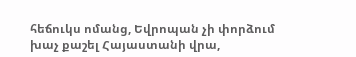հեճուկս ոմանց, Եվրոպան չի փորձում խաչ քաշել Հայաստանի վրա,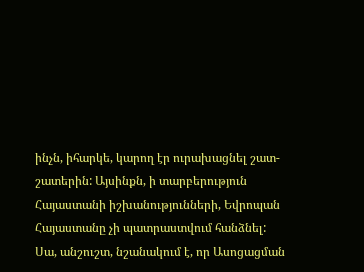ինչն, իհարկե, կարող էր ուրախացնել շատ-շատերին: Այսինքն, ի տարբերություն Հայաստանի իշխանությունների, Եվրոպան Հայաստանը չի պատրաստվում հանձնել:
Սա, անշուշտ, նշանակում է, որ Ասոցացման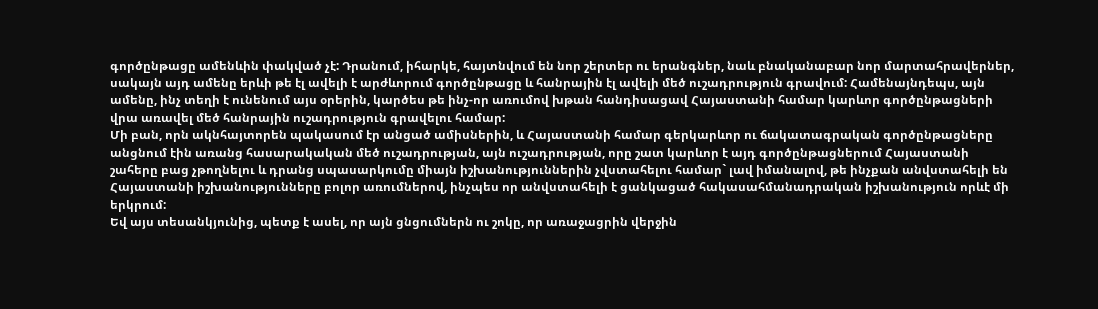գործընթացը ամենևին փակված չէ: Դրանում, իհարկե, հայտնվում են նոր շերտեր ու երանգներ, նաև բնականաբար նոր մարտահրավերներ, սակայն այդ ամենը երևի թե էլ ավելի է արժևորում գործընթացը և հանրային էլ ավելի մեծ ուշադրություն գրավում: Համենայնդեպս, այն ամենը, ինչ տեղի է ունենում այս օրերին, կարծես թե ինչ-որ առումով խթան հանդիսացավ Հայաստանի համար կարևոր գործընթացների վրա առավել մեծ հանրային ուշադրություն գրավելու համար:
Մի բան, որն ակնհայտորեն պակասում էր անցած ամիսներին, և Հայաստանի համար գերկարևոր ու ճակատագրական գործընթացները անցնում էին առանց հասարակական մեծ ուշադրության, այն ուշադրության, որը շատ կարևոր է այդ գործընթացներում Հայաստանի շահերը բաց չթողնելու և դրանց սպասարկումը միայն իշխանություններին չվստահելու համար` լավ իմանալով, թե ինչքան անվստահելի են Հայաստանի իշխանությունները բոլոր առումներով, ինչպես որ անվստահելի է ցանկացած հակասահմանադրական իշխանություն որևէ մի երկրում:
Եվ այս տեսանկյունից, պետք է ասել, որ այն ցնցումներն ու շոկը, որ առաջացրին վերջին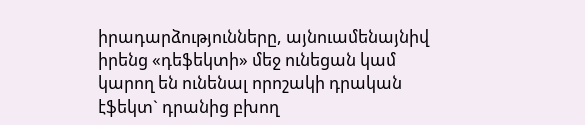իրադարձությունները, այնուամենայնիվ իրենց «դեֆեկտի» մեջ ունեցան կամ կարող են ունենալ որոշակի դրական էֆեկտ` դրանից բխող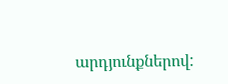արդյունքներով: